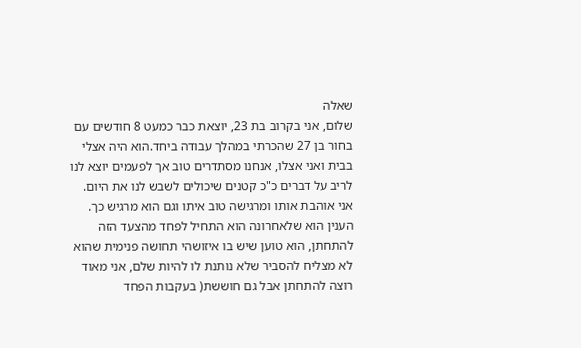שאלה
שלום, אני בקרוב בת 23, יוצאת כבר כמעט 8 חודשים עם בחור בן 27 שהכרתי במהלך עבודה ביחד.הוא היה אצלי בבית ואני אצלו, אנחנו מסתדרים טוב אך לפעמים יוצא לנו לריב על דברים כ"כ קטנים שיכולים לשבש לנו את היום.
אני אוהבת אותו ומרגישה טוב איתו וגם הוא מרגיש כך.
הענין הוא שלאחרונה הוא התחיל לפחד מהצעד הזה להתחתן, הוא טוען שיש בו איזושהי תחושה פנימית שהוא לא מצליח להסביר שלא נותנת לו להיות שלם, אני מאוד רוצה להתחתן אבל גם חוששת( בעקבות הפחד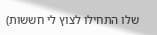שלו התחילו לצוץ לי חששות)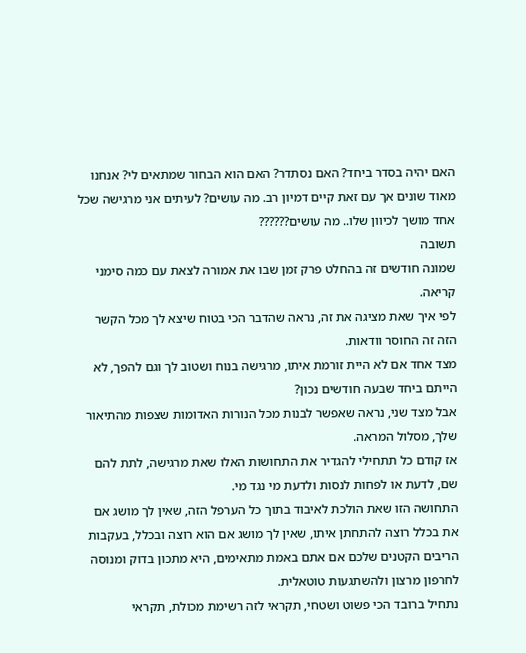האם יהיה בסדר ביחד? האם נסתדר? האם הוא הבחור שמתאים לי? אנחנו מאוד שונים אך עם זאת קיים דמיון רב. מה עושים? לעיתים אני מרגישה שכל אחד מושך לכיוון שלו.. מה עושים??????
תשובה
שמונה חודשים זה בהחלט פרק זמן שבו את אמורה לצאת עם כמה סימני קריאה.
לפי איך שאת מציגה את זה, נראה שהדבר הכי בטוח שיצא לך מכל הקשר הזה זה החוסר וודאות.
מצד אחד אם לא היית זורמת איתו, מרגישה בנוח ושטוב לך וגם להפך, לא הייתם ביחד שבעה חודשים נכון?
אבל מצד שני, נראה שאפשר לבנות מכל הנורות האדומות שצפות מהתיאור שלך, מסלול המראה.
אז קודם כל תתחילי להגדיר את התחושות האלו שאת מרגישה, לתת להם שם, לדעת או לפחות לנסות ולדעת מי נגד מי.
התחושה הזו שאת הולכת לאיבוד בתוך כל הערפל הזה, שאין לך מושג אם את בכלל רוצה להתחתן איתו, שאין לך מושג אם הוא רוצה ובכלל, בעקבות הריבים הקטנים שלכם אם אתם באמת מתאימים, היא מתכון בדוק ומנוסה לחרפון מרצון ולהשתגעות טוטאלית.
נתחיל ברובד הכי פשוט ושטחי, תקראי לזה רשימת מכולת, תקראי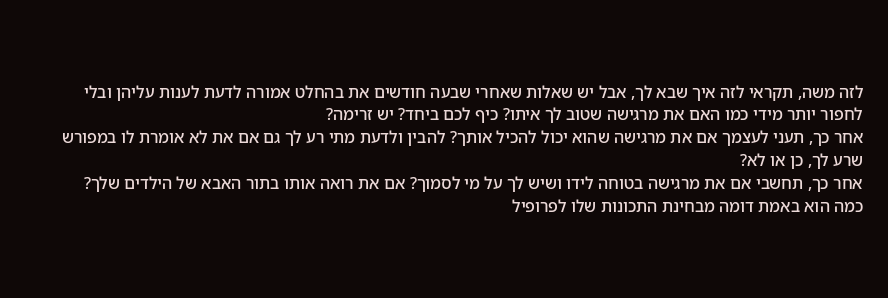לזה משה, תקראי לזה איך שבא לך, אבל יש שאלות שאחרי שבעה חודשים את בהחלט אמורה לדעת לענות עליהן ובלי לחפור יותר מידי כמו האם את מרגישה שטוב לך איתו? כיף לכם ביחד? יש זרימה?
אחר כך, תעני לעצמך אם את מרגישה שהוא יכול להכיל אותך? להבין ולדעת מתי רע לך גם אם את לא אומרת לו במפורש שרע לך, כן או לא?
אחר כך, תחשבי אם את מרגישה בטוחה לידו ושיש לך על מי לסמוך? אם את רואה אותו בתור האבא של הילדים שלך?
כמה הוא באמת דומה מבחינת התכונות שלו לפרופיל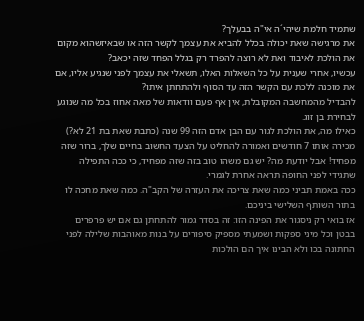שתמיד חלמת שיהי´ה אי"ה בבעלך?
את מרגישה שאת יכולה בכלל להביא את עצמך לקשר הזה או שבאיזשהוא מקום את הולכת לאיבוד ואת לא רוצה להפרד רק בגלל הפחד שזה יכאב?
עכשיו, אחרי שענית על כל השאלות האלו, תשאלי את עצמך לפני שנגיע אליו, אם את מוכנה ללכת עם הקשר הזה עד הסוף ולהתחתן איתו?
להבדיל מהמחשבה המקובלת, אין אף פעם וודאות של מאה אחוז בכל מה שנוגע לבחירת בן זוג.
כאילו מה, את הולכת לגור עם הבן אדם הזה 99 שנה (כתבת שאת בת 21 לא?) מכירה אותו 7 חודשים ואמורה להחליט על הצעד החשוב בחיים שלך, ברור שזה מפחיד! אבל יודעת מה? יש גם משהו טוב בזה שזה מפחיד, כי ככה התפילה שתגידי לפני החופה תראה אחרת לגמרי.
ככה באמת תביני כמה שאת צריכה את העזרה של הקב"ה. כמה שאת מחכה לו בתור השותף השלישי ביניכם.
אז בואי רק ניסגור את הפינה הזו: זה בסדר גמור להתחתן גם אם יש פרפרים בבטן וכל מיני ספקות ושמעתי מספיק סיפורים על בנות מאוהבות שלילה לפני החתונה בכו ולא הבינו איך הם הולכות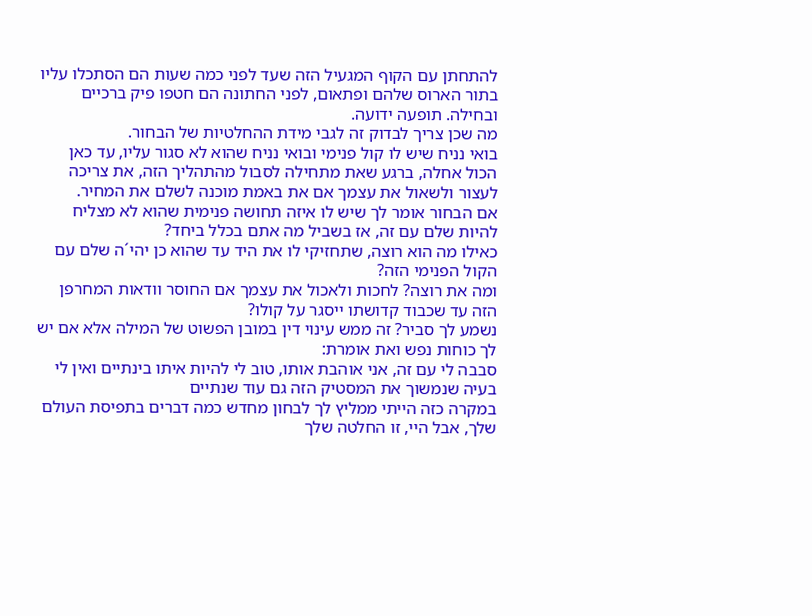להתחתן עם הקוף המגעיל הזה שעד לפני כמה שעות הם הסתכלו עליו בתור הארוס שלהם ופתאום, לפני החתונה הם חטפו פיק ברכיים ובחילה. תופעה ידועה.
מה שכן צריך לבדוק זה לגבי מידת ההחלטיות של הבחור.
בואי נניח שיש לו קול פנימי ובואי נניח שהוא לא סגור עליו, עד כאן הכול אחלה, ברגע שאת מתחילה לסבול מהתהליך הזה, את צריכה לעצור ולשאול את עצמך אם את באמת מוכנה לשלם את המחיר.
אם הבחור אומר לך שיש לו איזה תחושה פנימית שהוא לא מצליח להיות שלם עם זה, אז בשביל מה אתם בכלל ביחד?
כאילו מה הוא רוצה, שתחזיקי לו את היד עד שהוא כן יהי´ה שלם עם הקול הפנימי הזה?
ומה את רוצה? לחכות ולאכול את עצמך אם החוסר וודאות המחרפן הזה עד שכבוד קדושתו ייסגר על קולו?
נשמע לך סביר? זה ממש עינוי דין במובן הפשוט של המילה אלא אם יש לך כוחות נפש ואת אומרת:
סבבה לי עם זה, אני אוהבת אותו, טוב לי להיות איתו בינתיים ואין לי בעיה שנמשוך את המסטיק הזה גם עוד שנתיים
במקרה כזה הייתי ממליץ לך לבחון מחדש כמה דברים בתפיסת העולם שלך, אבל היי, זו החלטה שלך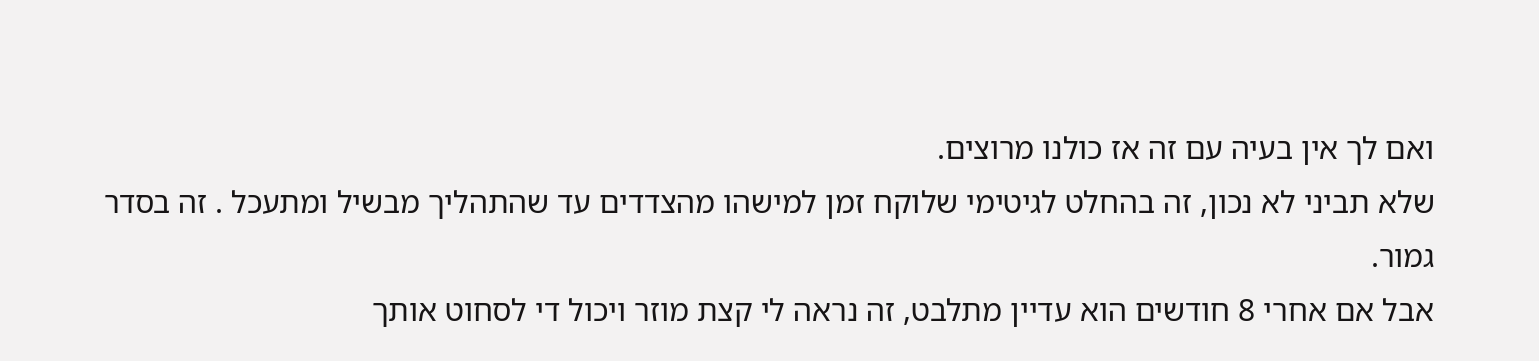ואם לך אין בעיה עם זה אז כולנו מרוצים.
שלא תביני לא נכון, זה בהחלט לגיטימי שלוקח זמן למישהו מהצדדים עד שהתהליך מבשיל ומתעכל . זה בסדר גמור.
אבל אם אחרי 8 חודשים הוא עדיין מתלבט, זה נראה לי קצת מוזר ויכול די לסחוט אותך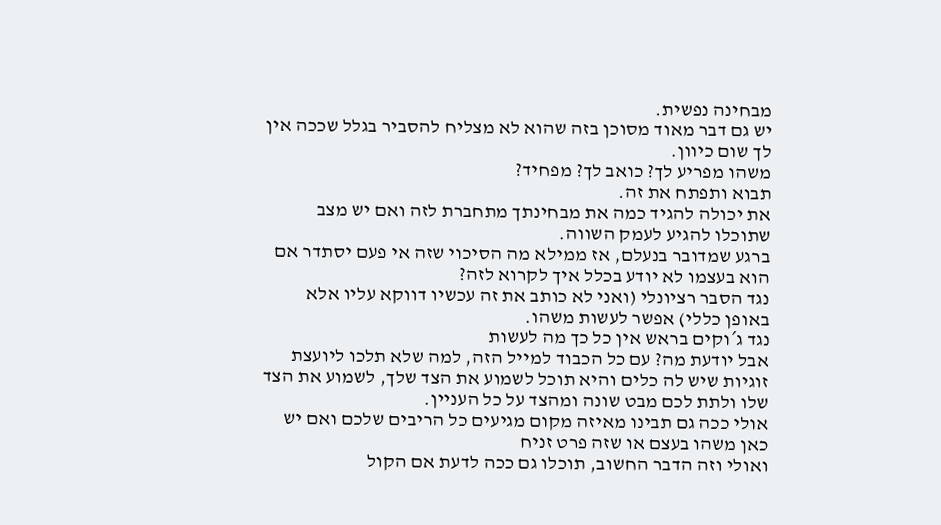מבחינה נפשית.
יש גם דבר מאוד מסוכן בזה שהוא לא מצליח להסביר בגלל שככה אין לך שום כיוון.
משהו מפריע לך? כואב לך? מפחיד?
תבוא ותפתח את זה.
את יכולה להגיד כמה את מבחינתך מתחברת לזה ואם יש מצב שתוכלו להגיע לעמק השווה.
ברגע שמדובר בנעלם, אז ממילא מה הסיכוי שזה אי פעם יסתדר אם הוא בעצמו לא יודע בכלל איך לקרוא לזה?
נגד הסבר רציונלי (ואני לא כותב את זה עכשיו דווקא עליו אלא באופן כללי) אפשר לעשות משהו.
נגד ג´וקים בראש אין כל כך מה לעשות
אבל יודעת מה? עם כל הכבוד למייל הזה, למה שלא תלכו ליועצת זוגיות שיש לה כלים והיא תוכל לשמוע את הצד שלך, לשמוע את הצד שלו ולתת לכם מבט שונה ומהצד על כל העניין.
אולי ככה גם תבינו מאיזה מקום מגיעים כל הריבים שלכם ואם יש כאן משהו בעצם או שזה פרט זניח
ואולי וזה הדבר החשוב, תוכלו גם ככה לדעת אם הקול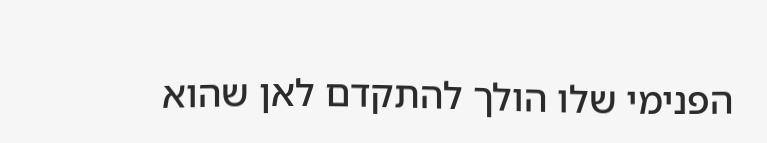הפנימי שלו הולך להתקדם לאן שהוא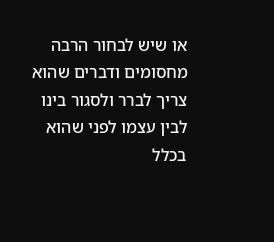או שיש לבחור הרבה מחסומים ודברים שהוא צריך לברר ולסגור בינו לבין עצמו לפני שהוא בכלל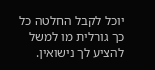יוכל לקבל החלטה כל כך גורלית מו למשל להציע לך נישואין.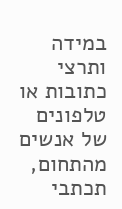במידה ותרצי כתובות או טלפונים של אנשים מהתחום, תכתבי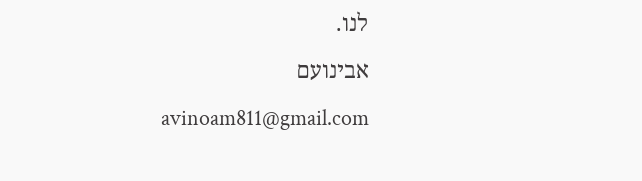לנו.
אבינועם
avinoam811@gmail.com